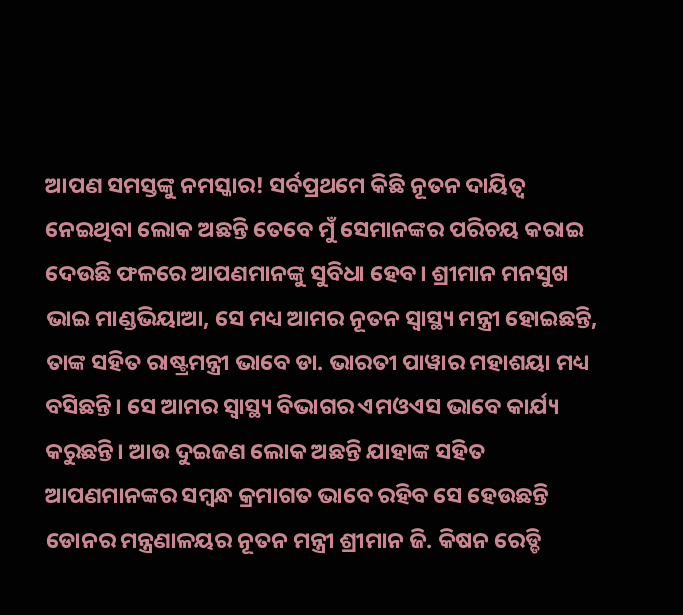ଆପଣ ସମସ୍ତଙ୍କୁ ନମସ୍କାର! ସର୍ବପ୍ରଥମେ କିଛି ନୂତନ ଦାୟିତ୍ୱ ନେଇଥିବା ଲୋକ ଅଛନ୍ତି ତେବେ ମୁଁ ସେମାନଙ୍କର ପରିଚୟ କରାଇ ଦେଉଛି ଫଳରେ ଆପଣମାନଙ୍କୁ ସୁବିଧା ହେବ। ଶ୍ରୀମାନ ମନସୁଖ ଭାଇ ମାଣ୍ଡଭିୟାଆ, ସେ ମଧ୍ୟ ଆମର ନୂତନ ସ୍ୱାସ୍ଥ୍ୟ ମନ୍ତ୍ରୀ ହୋଇଛନ୍ତି, ତାଙ୍କ ସହିତ ରାଷ୍ଟ୍ରମନ୍ତ୍ରୀ ଭାବେ ଡା. ଭାରତୀ ପାୱାର ମହାଶୟା ମଧ୍ୟ ବସିଛନ୍ତି। ସେ ଆମର ସ୍ୱାସ୍ଥ୍ୟ ବିଭାଗର ଏମଓଏସ ଭାବେ କାର୍ଯ୍ୟ କରୁଛନ୍ତି। ଆଉ ଦୁଇଜଣ ଲୋକ ଅଛନ୍ତି ଯାହାଙ୍କ ସହିତ ଆପଣମାନଙ୍କର ସମ୍ବନ୍ଧ କ୍ରମାଗତ ଭାବେ ରହିବ ସେ ହେଉଛନ୍ତି ଡୋନର ମନ୍ତ୍ରଣାଳୟର ନୂତନ ମନ୍ତ୍ରୀ ଶ୍ରୀମାନ ଜି. କିଷନ ରେଡ୍ଡି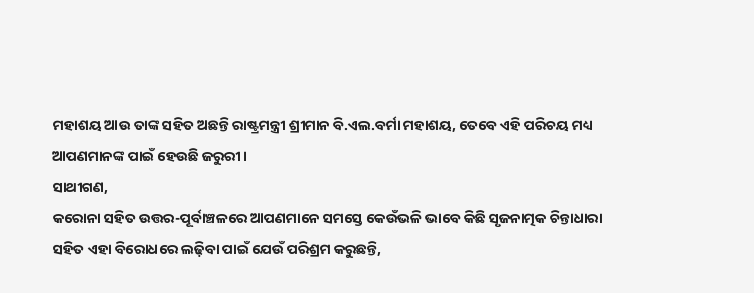ମହାଶୟ ଆଉ ତାଙ୍କ ସହିତ ଅଛନ୍ତି ରାଷ୍ଟ୍ରମନ୍ତ୍ରୀ ଶ୍ରୀମାନ ବି.ଏଲ.ବର୍ମା ମହାଶୟ, ତେବେ ଏହି ପରିଚୟ ମଧ୍ୟ ଆପଣମାନଙ୍କ ପାଇଁ ହେଉଛି ଜରୁରୀ।
ସାଥୀଗଣ,
କରୋନା ସହିତ ଉତ୍ତର-ପୂର୍ବାଞ୍ଚଳରେ ଆପଣମାନେ ସମସ୍ତେ କେଉଁଭଳି ଭାବେ କିଛି ସୃଜନାତ୍ମକ ଚିନ୍ତାଧାରା ସହିତ ଏହା ବିରୋଧରେ ଲଢ଼ିବା ପାଇଁ ଯେଉଁ ପରିଶ୍ରମ କରୁଛନ୍ତି,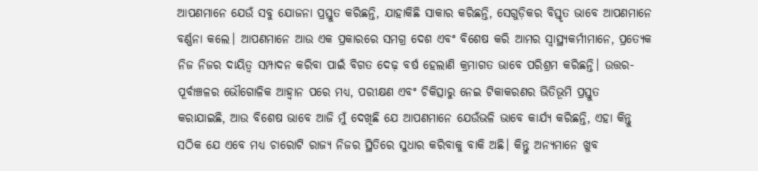ଆପଣମାନେ ଯେଉଁ ସବୁ ଯୋଜନା ପ୍ରସ୍ତୁତ କରିଛନ୍ତି, ଯାହାକିଛି ସାକାର କରିଛନ୍ତି, ସେଗୁଡ଼ିକର ବିସ୍ତୃତ ଭାବେ ଆପଣମାନେ ବର୍ଣ୍ଣନା କଲେ। ଆପଣମାନେ ଆଉ ଏକ ପ୍ରକାରରେ ସମଗ୍ର ଦେଶ ଏବଂ ବିଶେଷ କରି ଆମର ସ୍ୱାସ୍ଥ୍ୟକର୍ମୀମାନେ, ପ୍ରତ୍ୟେକ ନିଜ ନିଜର ଦାୟିତ୍ୱ ସମ୍ପାଦନ କରିବା ପାଇଁ ବିଗତ ଦେଢ଼ ବର୍ଷ ହେଲାଣି କ୍ରମାଗତ ଭାବେ ପରିଶ୍ରମ କରିଛନ୍ତି। ଉତ୍ତର-ପୂର୍ବାଞ୍ଚଳର ଭୌଗୋଳିକ ଆହ୍ୱାନ ପରେ ମଧ୍ୟ, ପରୀକ୍ଷଣ ଏବଂ ଚିକିତ୍ସାରୁ ନେଇ ଟିକାକରଣର ଭିତିଭୂମି ପ୍ରସ୍ତୁତ କରାଯାଇଛି, ଆଉ ବିଶେଷ ଭାବେ ଆଜି ମୁଁ ଦେଖିଛି ଯେ ଆପଣମାନେ ଯେଉଁଭଳି ଭାବେ କାର୍ଯ୍ୟ କରିଛନ୍ତି, ଏହା କିନ୍ତୁ ସଠିକ ଯେ ଏବେ ମଧ୍ୟ ଚାରୋଟି ରାଜ୍ୟ ନିଜର ସ୍ଥିତିରେ ସୁଧାର କରିବାକୁ ବାକି ଅଛି। କିନ୍ତୁ ଅନ୍ୟମାନେ ଖୁବ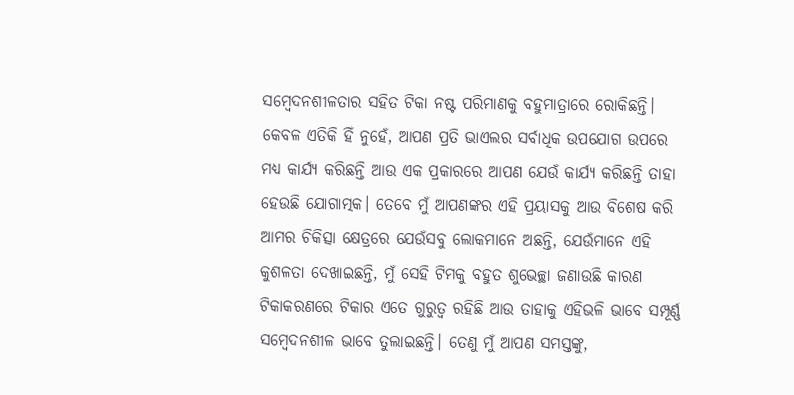ସମ୍ବେଦନଶୀଳତାର ସହିତ ଟିକା ନଷ୍ଟ ପରିମାଣକୁ ବହୁମାତ୍ରାରେ ରୋକିଛନ୍ତି। କେବଳ ଏତିକି ହିଁ ନୁହେଁ, ଆପଣ ପ୍ରତି ଭାଏଲର ସର୍ବାଧିକ ଉପଯୋଗ ଉପରେ ମଧ୍ୟ କାର୍ଯ୍ୟ କରିଛନ୍ତି ଆଉ ଏକ ପ୍ରକାରରେ ଆପଣ ଯେଉଁ କାର୍ଯ୍ୟ କରିଛନ୍ତି ତାହା ହେଉଛି ଯୋଗାତ୍ମକ। ତେବେ ମୁଁ ଆପଣଙ୍କର ଏହି ପ୍ରୟାସକୁ ଆଉ ବିଶେଷ କରି ଆମର ଚିକିତ୍ସା କ୍ଷେତ୍ରରେ ଯେଉଁସବୁ ଲୋକମାନେ ଅଛନ୍ତି, ଯେଉଁମାନେ ଏହି କୁଶଳତା ଦେଖାଇଛନ୍ତି, ମୁଁ ସେହି ଟିମକୁ ବହୁତ ଶୁଭେଚ୍ଛା ଜଣାଉଛି କାରଣ ଟିକାକରଣରେ ଟିକାର ଏତେ ଗୁରୁତ୍ୱ ରହିଛି ଆଉ ତାହାକୁ ଏହିଭଳି ଭାବେ ସମ୍ପୂର୍ଣ୍ଣ ସମ୍ବେଦନଶୀଳ ଭାବେ ତୁଲାଇଛନ୍ତି। ତେଣୁ ମୁଁ ଆପଣ ସମସ୍ତଙ୍କୁ,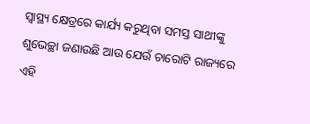ସ୍ୱାସ୍ଥ୍ୟ କ୍ଷେତ୍ରରେ କାର୍ଯ୍ୟ କରୁଥିବା ସମସ୍ତ ସାଥୀଙ୍କୁ ଶୁଭେଚ୍ଛା ଜଣାଉଛି ଆଉ ଯେଉଁ ଚାରୋଟି ରାଜ୍ୟରେ ଏହି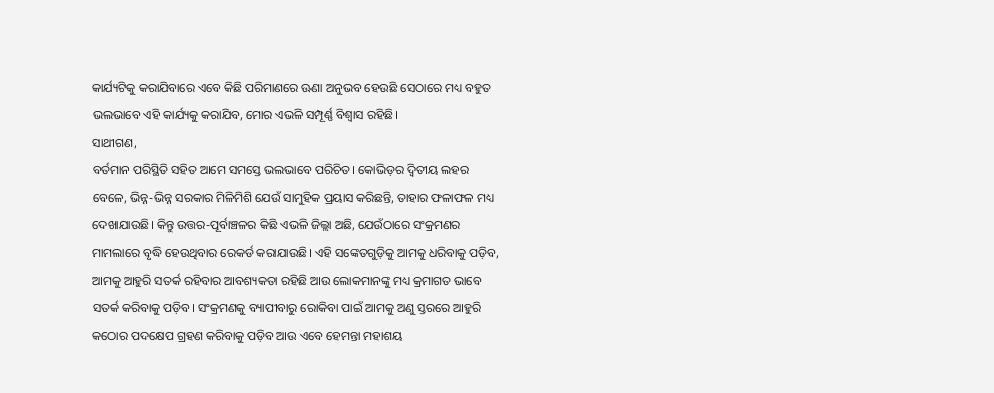କାର୍ଯ୍ୟଟିକୁ କରାଯିବାରେ ଏବେ କିଛି ପରିମାଣରେ ଊଣା ଅନୁଭବ ହେଉଛି ସେଠାରେ ମଧ୍ୟ ବହୁତ ଭଲଭାବେ ଏହି କାର୍ଯ୍ୟକୁ କରାଯିବ, ମୋର ଏଭଳି ସମ୍ପୂର୍ଣ୍ଣ ବିଶ୍ୱାସ ରହିଛି।
ସାଥୀଗଣ,
ବର୍ତମାନ ପରିସ୍ଥିତି ସହିତ ଆମେ ସମସ୍ତେ ଭଲଭାବେ ପରିଚିତ। କୋଭିଡ଼ର ଦ୍ୱିତୀୟ ଲହର ବେଳେ, ଭିନ୍ନ-ଭିନ୍ନ ସରକାର ମିଳିମିଶି ଯେଉଁ ସାମୁହିକ ପ୍ରୟାସ କରିଛନ୍ତି, ତାହାର ଫଳାଫଳ ମଧ୍ୟ ଦେଖାଯାଉଛି। କିନ୍ତୁ ଉତ୍ତର-ପୂର୍ବାଞ୍ଚଳର କିଛି ଏଭଳି ଜିଲ୍ଲା ଅଛି, ଯେଉଁଠାରେ ସଂକ୍ରମଣର ମାମଲାରେ ବୃଦ୍ଧି ହେଉଥିବାର ରେକର୍ଡ କରାଯାଉଛି। ଏହି ସଙ୍କେତଗୁଡ଼ିକୁ ଆମକୁ ଧରିବାକୁ ପଡ଼ିବ, ଆମକୁ ଆହୁରି ସତର୍କ ରହିବାର ଆବଶ୍ୟକତା ରହିଛି ଆଉ ଲୋକମାନଙ୍କୁ ମଧ୍ୟ କ୍ରମାଗତ ଭାବେ ସତର୍କ କରିବାକୁ ପଡ଼ିବ। ସଂକ୍ରମଣକୁ ବ୍ୟାପୀବାରୁ ରୋକିବା ପାଇଁ ଆମକୁ ଅଣୁ ସ୍ତରରେ ଆହୁରି କଠୋର ପଦକ୍ଷେପ ଗ୍ରହଣ କରିବାକୁ ପଡ଼ିବ ଆଉ ଏବେ ହେମନ୍ତା ମହାଶୟ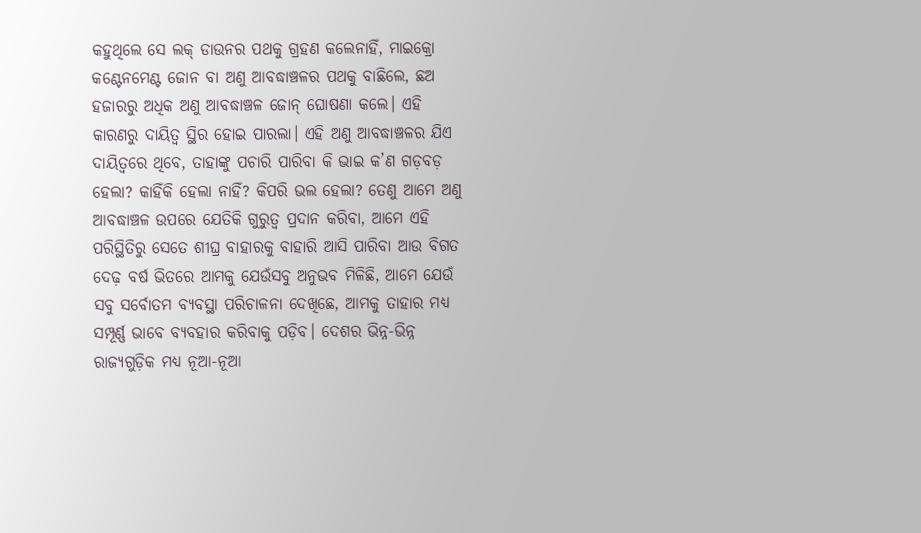କହୁଥିଲେ ସେ ଲକ୍ ଡାଉନର ପଥକୁ ଗ୍ରହଣ କଲେନାହିଁ, ମାଇକ୍ରୋ କଣ୍ଟେନମେଣ୍ଟ ଜୋନ ବା ଅଣୁ ଆବଦ୍ଧାଞ୍ଚଳର ପଥକୁ ବାଛିଲେ, ଛଅ ହଜାରରୁ ଅଧିକ ଅଣୁ ଆବଦ୍ଧାଞ୍ଚଳ ଜୋନ୍ ଘୋଷଣା କଲେ। ଏହି କାରଣରୁ ଦାୟିତ୍ୱ ସ୍ଥିର ହୋଇ ପାରଲା। ଏହି ଅଣୁ ଆବଦ୍ଧାଞ୍ଚଳର ଯିଏ ଦାୟିତ୍ୱରେ ଥିବେ, ତାହାଙ୍କୁ ପଚାରି ପାରିବା କି ଭାଇ କ’ଣ ଗଡ଼ବଡ଼ ହେଲା? କାହିଁକି ହେଲା ନାହିଁ? କିପରି ଭଲ ହେଲା? ତେଣୁ ଆମେ ଅଣୁ ଆବଦ୍ଧାଞ୍ଚଳ ଉପରେ ଯେତିକି ଗୁରୁତ୍ୱ ପ୍ରଦାନ କରିବା, ଆମେ ଏହି ପରିସ୍ଥିତିରୁ ସେତେ ଶୀଘ୍ର ବାହାରକୁ ବାହାରି ଆସି ପାରିବା ଆଉ ବିଗତ ଦେଢ଼ ବର୍ଷ ଭିତରେ ଆମକୁ ଯେଉଁସବୁ ଅନୁଭବ ମିଳିଛି, ଆମେ ଯେଉଁ ସବୁ ସର୍ବୋତମ ବ୍ୟବସ୍ଥା ପରିଚାଳନା ଦେଖିଛେ, ଆମକୁ ତାହାର ମଧ୍ୟ ସମ୍ପୂର୍ଣ୍ଣ ଭାବେ ବ୍ୟବହାର କରିବାକୁ ପଡ଼ିବ। ଦେଶର ଭିନ୍ନ-ଭିନ୍ନ ରାଜ୍ୟଗୁଡ଼ିକ ମଧ୍ୟ ନୂଆ-ନୂଆ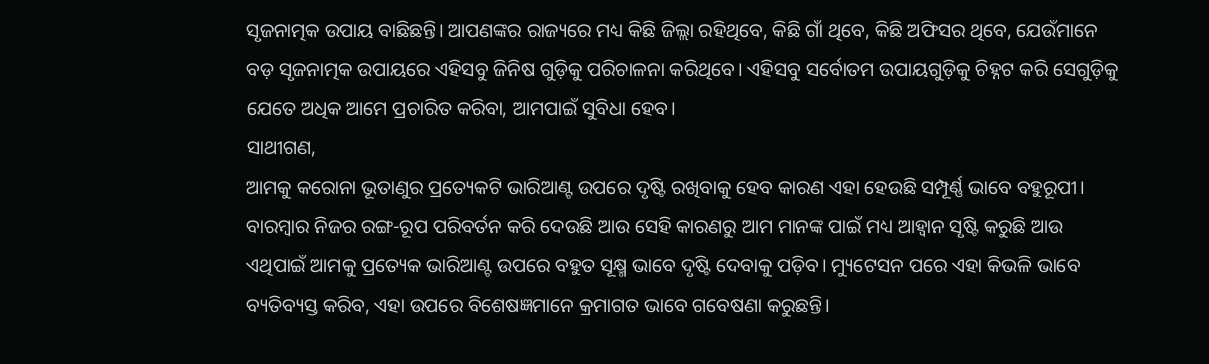ସୃଜନାତ୍ମକ ଉପାୟ ବାଛିଛନ୍ତି। ଆପଣଙ୍କର ରାଜ୍ୟରେ ମଧ୍ୟ କିଛି ଜିଲ୍ଲା ରହିଥିବେ, କିଛି ଗାଁ ଥିବେ, କିଛି ଅଫିସର ଥିବେ, ଯେଉଁମାନେ ବଡ଼ ସୃଜନାତ୍ମକ ଉପାୟରେ ଏହିସବୁ ଜିନିଷ ଗୁଡ଼ିକୁ ପରିଚାଳନା କରିଥିବେ। ଏହିସବୁ ସର୍ବୋତମ ଉପାୟଗୁଡ଼ିକୁ ଚିହ୍ନଟ କରି ସେଗୁଡ଼ିକୁ ଯେତେ ଅଧିକ ଆମେ ପ୍ରଚାରିତ କରିବା, ଆମପାଇଁ ସୁବିଧା ହେବ।
ସାଥୀଗଣ,
ଆମକୁ କରୋନା ଭୂତାଣୁର ପ୍ରତ୍ୟେକଟି ଭାରିଆଣ୍ଟ ଉପରେ ଦୃଷ୍ଟି ରଖିବାକୁ ହେବ କାରଣ ଏହା ହେଉଛି ସମ୍ପୂର୍ଣ୍ଣ ଭାବେ ବହୁରୂପୀ। ବାରମ୍ବାର ନିଜର ରଙ୍ଗ-ରୂପ ପରିବର୍ତନ କରି ଦେଉଛି ଆଉ ସେହି କାରଣରୁ ଆମ ମାନଙ୍କ ପାଇଁ ମଧ୍ୟ ଆହ୍ୱାନ ସୃଷ୍ଟି କରୁଛି ଆଉ ଏଥିପାଇଁ ଆମକୁ ପ୍ରତ୍ୟେକ ଭାରିଆଣ୍ଟ ଉପରେ ବହୁତ ସୂକ୍ଷ୍ମ ଭାବେ ଦୃଷ୍ଟି ଦେବାକୁ ପଡ଼ିବ। ମ୍ୟୁଟେସନ ପରେ ଏହା କିଭଳି ଭାବେ ବ୍ୟତିବ୍ୟସ୍ତ କରିବ, ଏହା ଉପରେ ବିଶେଷଜ୍ଞମାନେ କ୍ରମାଗତ ଭାବେ ଗବେଷଣା କରୁଛନ୍ତି।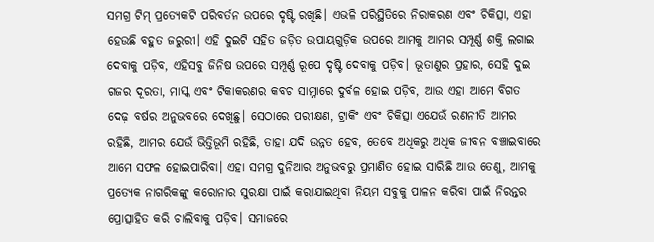ସମଗ୍ର ଟିମ୍ ପ୍ରତ୍ୟେକଟି ପରିବର୍ତନ ଉପରେ ଦୃଷ୍ଟି ରଖିଛି। ଏଭଳି ପରିସ୍ଥିତିରେ ନିରାକରଣ ଏବଂ ଚିକିତ୍ସା, ଏହା ହେଉଛି ବହୁତ ଜରୁରୀ। ଏହି ଦୁଇଟି ସହିତ ଜଡ଼ିତ ଉପାୟଗୁଡ଼ିକ ଉପରେ ଆମକୁ ଆମର ସମ୍ପୂର୍ଣ୍ଣ ଶକ୍ତି ଲଗାଇ ଦେବାକୁ ପଡ଼ିବ, ଏହିସବୁ ଜିନିଷ ଉପରେ ସମ୍ପୂର୍ଣ୍ଣ ରୂପେ ଦୃଷ୍ଟି ଦେବାକୁ ପଡ଼ିବ। ଭୂତାଣୁର ପ୍ରହାର, ସେହି ଦୁଇ ଗଜର ଦୂରତା, ମାସ୍କ ଏବଂ ଟିକାକରଣର କବଚ ସାମ୍ନାରେ ଦୁର୍ବଳ ହୋଇ ପଡ଼ିବ, ଆଉ ଏହା ଆମେ ବିଗତ ଦେଢ଼ ବର୍ଷର ଅନୁଭବରେ ଦେଖିଛୁ। ସେଠାରେ ପରୀକ୍ଷଣ, ଟ୍ରାକିଂ ଏବଂ ଚିକିତ୍ସା ଏଯେଉଁ ରଣନୀତି ଆମର ରହିଛି, ଆମର ଯେଉଁ ଭିତ୍ତିଭୂମି ରହିଛି, ତାହା ଯଦି ଉନ୍ନତ ହେବ, ତେବେ ଅଧିକରୁ ଅଧିକ ଜୀବନ ବଞ୍ଚାଇବାରେ ଆମେ ସଫଳ ହୋଇପାରିବା। ଏହା ସମଗ୍ର ଦୁନିଆର ଅନୁଭବରୁ ପ୍ରମାଣିତ ହୋଇ ସାରିଛି ଆଉ ତେଣୁ, ଆମକୁ ପ୍ରତ୍ୟେକ ନାଗରିକଙ୍କୁ କରୋନାର ସୁରକ୍ଷା ପାଇଁ କରାଯାଇଥିବା ନିୟମ ସବୁକୁ ପାଳନ କରିବା ପାଇଁ ନିରନ୍ତର ପ୍ରୋତ୍ସାହିତ କରି ଚାଲିବାକୁ ପଡ଼ିବ। ସମାଜରେ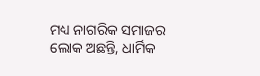ମଧ୍ୟ ନାଗରିକ ସମାଜର ଲୋକ ଅଛନ୍ତି, ଧାର୍ମିକ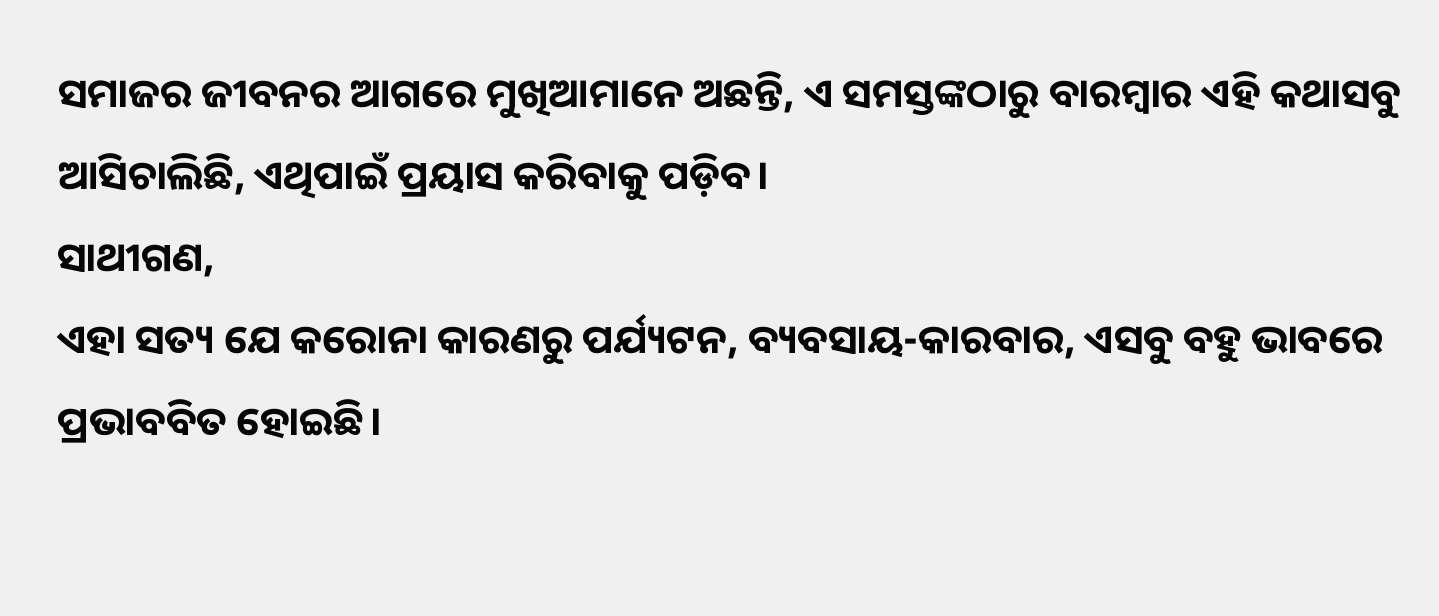ସମାଜର ଜୀବନର ଆଗରେ ମୁଖିଆମାନେ ଅଛନ୍ତି, ଏ ସମସ୍ତଙ୍କଠାରୁ ବାରମ୍ବାର ଏହି କଥାସବୁ ଆସିଚାଲିଛି, ଏଥିପାଇଁ ପ୍ରୟାସ କରିବାକୁ ପଡ଼ିବ।
ସାଥୀଗଣ,
ଏହା ସତ୍ୟ ଯେ କରୋନା କାରଣରୁ ପର୍ଯ୍ୟଟନ, ବ୍ୟବସାୟ-କାରବାର, ଏସବୁ ବହୁ ଭାବରେ ପ୍ରଭାବବିତ ହୋଇଛି।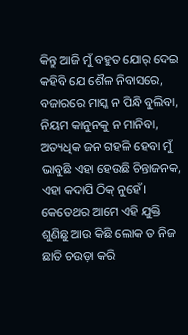କିନ୍ତୁ ଆଜି ମୁଁ ବହୁତ ଯୋର୍ ଦେଇ କହିବି ଯେ ଶୈଳ ନିବାସରେ, ବଜାରରେ ମାସ୍କ ନ ପିନ୍ଧି ବୁଲିବା, ନିୟମ କାନୁନକୁ ନ ମାନିବା, ଅତ୍ୟଧିକ ଜନ ଗହଳି ହେବା ମୁଁ ଭାବୁଛି ଏହା ହେଉଛି ଚିନ୍ତାଜନକ, ଏହା କଦାପି ଠିକ୍ ନୁହେଁ। କେତେଥର ଆମେ ଏହି ଯୁକ୍ତି ଶୁଣିଛୁ ଆଉ କିଛି ଲୋକ ତ ନିଜ ଛାତି ଚଉଡ଼ା କରି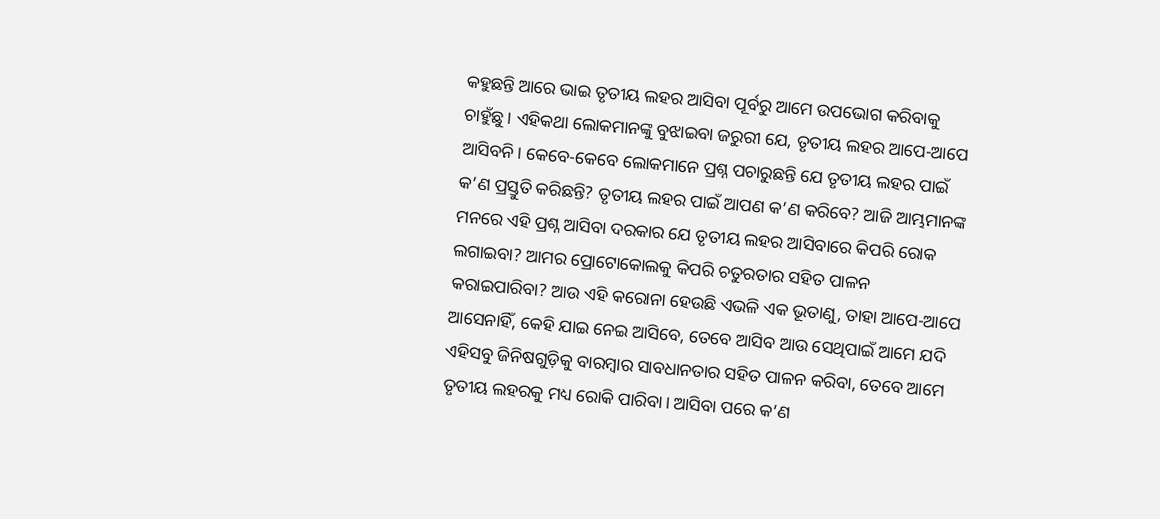କହୁଛନ୍ତି ଆରେ ଭାଇ ତୃତୀୟ ଲହର ଆସିବା ପୂର୍ବରୁ ଆମେ ଉପଭୋଗ କରିବାକୁ ଚାହୁଁଛୁ। ଏହିକଥା ଲୋକମାନଙ୍କୁ ବୁଝାଇବା ଜରୁରୀ ଯେ, ତୃତୀୟ ଲହର ଆପେ-ଆପେ ଆସିବନି। କେବେ-କେବେ ଲୋକମାନେ ପ୍ରଶ୍ନ ପଚାରୁଛନ୍ତି ଯେ ତୃତୀୟ ଲହର ପାଇଁ କ’ଣ ପ୍ରସ୍ତୁତି କରିଛନ୍ତି? ତୃତୀୟ ଲହର ପାଇଁ ଆପଣ କ’ଣ କରିବେ? ଆଜି ଆମ୍ଭମାନଙ୍କ ମନରେ ଏହି ପ୍ରଶ୍ନ ଆସିବା ଦରକାର ଯେ ତୃତୀୟ ଲହର ଆସିବାରେ କିପରି ରୋକ ଲଗାଇବା? ଆମର ପ୍ରୋଟୋକୋଲକୁ କିପରି ଚତୁରତାର ସହିତ ପାଳନ କରାଇପାରିବା? ଆଉ ଏହି କରୋନା ହେଉଛି ଏଭଳି ଏକ ଭୂତାଣୁ, ତାହା ଆପେ-ଆପେ ଆସେନାହିଁ, କେହି ଯାଇ ନେଇ ଆସିବେ, ତେବେ ଆସିବ ଆଉ ସେଥିପାଇଁ ଆମେ ଯଦି ଏହିସବୁ ଜିନିଷଗୁଡ଼ିକୁ ବାରମ୍ବାର ସାବଧାନତାର ସହିତ ପାଳନ କରିବା, ତେବେ ଆମେ ତୃତୀୟ ଲହରକୁ ମଧ୍ୟ ରୋକି ପାରିବା। ଆସିବା ପରେ କ’ଣ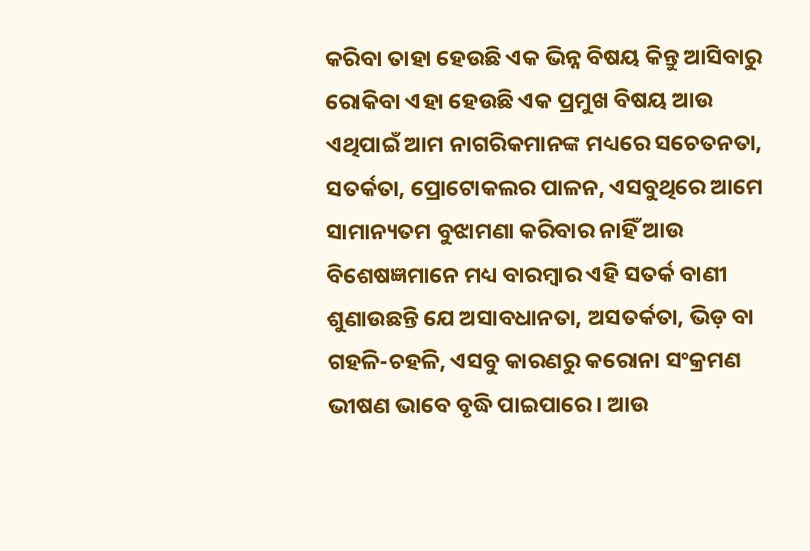କରିବା ତାହା ହେଉଛି ଏକ ଭିନ୍ନ ବିଷୟ କିନ୍ତୁ ଆସିବାରୁ ରୋକିବା ଏହା ହେଉଛି ଏକ ପ୍ରମୁଖ ବିଷୟ ଆଉ ଏଥିପାଇଁ ଆମ ନାଗରିକମାନଙ୍କ ମଧ୍ୟରେ ସଚେତନତା, ସତର୍କତା, ପ୍ରୋଟୋକଲର ପାଳନ, ଏସବୁଥିରେ ଆମେ ସାମାନ୍ୟତମ ବୁଝାମଣା କରିବାର ନାହିଁ ଆଉ ବିଶେଷଜ୍ଞମାନେ ମଧ୍ୟ ବାରମ୍ବାର ଏହି ସତର୍କ ବାଣୀ ଶୁଣାଉଛନ୍ତି ଯେ ଅସାବଧାନତା, ଅସତର୍କତା, ଭିଡ଼ ବା ଗହଳି-ଚହଳି, ଏସବୁ କାରଣରୁ କରୋନା ସଂକ୍ରମଣ ଭୀଷଣ ଭାବେ ବୃଦ୍ଧି ପାଇପାରେ। ଆଉ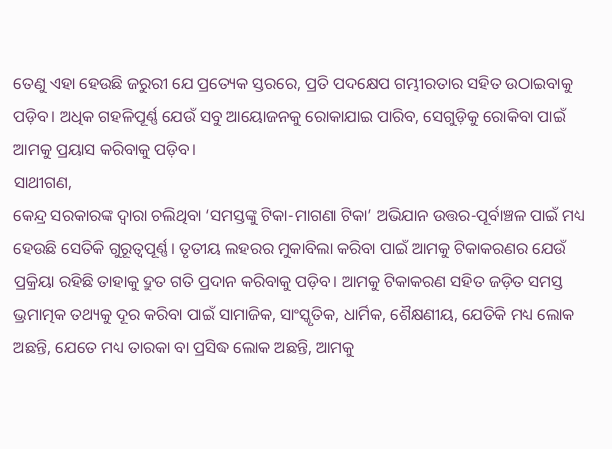ତେଣୁ ଏହା ହେଉଛି ଜରୁରୀ ଯେ ପ୍ରତ୍ୟେକ ସ୍ତରରେ, ପ୍ରତି ପଦକ୍ଷେପ ଗମ୍ଭୀରତାର ସହିତ ଉଠାଇବାକୁ ପଡ଼ିବ। ଅଧିକ ଗହଳିପୂର୍ଣ୍ଣ ଯେଉଁ ସବୁ ଆୟୋଜନକୁ ରୋକାଯାଇ ପାରିବ, ସେଗୁଡ଼ିକୁ ରୋକିବା ପାଇଁ ଆମକୁ ପ୍ରୟାସ କରିବାକୁ ପଡ଼ିବ।
ସାଥୀଗଣ,
କେନ୍ଦ୍ର ସରକାରଙ୍କ ଦ୍ୱାରା ଚଲିଥିବା ‘ସମସ୍ତଙ୍କୁ ଟିକା-ମାଗଣା ଟିକା’ ଅଭିଯାନ ଉତ୍ତର-ପୂର୍ବାଞ୍ଚଳ ପାଇଁ ମଧ୍ୟ ହେଉଛି ସେତିକି ଗୁରୂତ୍ୱପୂର୍ଣ୍ଣ। ତୃତୀୟ ଲହରର ମୁକାବିଲା କରିବା ପାଇଁ ଆମକୁ ଟିକାକରଣର ଯେଉଁ ପ୍ରକ୍ରିୟା ରହିଛି ତାହାକୁ ଦ୍ରୁତ ଗତି ପ୍ରଦାନ କରିବାକୁ ପଡ଼ିବ। ଆମକୁ ଟିକାକରଣ ସହିତ ଜଡ଼ିତ ସମସ୍ତ ଭ୍ରମାତ୍ମକ ତଥ୍ୟକୁ ଦୂର କରିବା ପାଇଁ ସାମାଜିକ, ସାଂସ୍କୃତିକ, ଧାର୍ମିକ, ଶୈକ୍ଷଣୀୟ, ଯେତିକି ମଧ୍ୟ ଲୋକ ଅଛନ୍ତି, ଯେତେ ମଧ୍ୟ ତାରକା ବା ପ୍ରସିଦ୍ଧ ଲୋକ ଅଛନ୍ତି, ଆମକୁ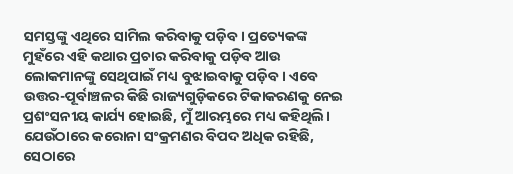ସମସ୍ତଙ୍କୁ ଏଥିରେ ସାମିଲ କରିବାକୁ ପଡ଼ିବ। ପ୍ରତ୍ୟେକଙ୍କ ମୁହଁରେ ଏହି କଥାର ପ୍ରଚାର କରିବାକୁ ପଡ଼ିବ ଆଉ ଲୋକମାନଙ୍କୁ ସେଥିପାଇଁ ମଧ୍ୟ ବୁଝାଇବାକୁ ପଡ଼ିବ। ଏବେ ଉତ୍ତର-ପୂର୍ବାଞ୍ଚଳର କିଛି ରାଜ୍ୟଗୁଡ଼ିକରେ ଟିକାକରଣକୁ ନେଇ ପ୍ରଶଂସନୀୟ କାର୍ଯ୍ୟ ହୋଇଛି, ମୁଁ ଆରମ୍ଭରେ ମଧ୍ୟ କହିଥିଲି। ଯେଉଁଠାରେ କରୋନା ସଂକ୍ରମଣର ବିପଦ ଅଧିକ ରହିଛି, ସେଠାରେ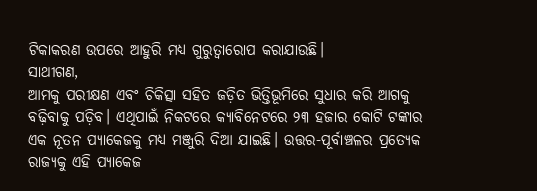ଟିକାକରଣ ଉପରେ ଆହୁରି ମଧ୍ୟ ଗୁରୁତ୍ୱାରୋପ କରାଯାଉଛି।
ସାଥୀଗଣ,
ଆମକୁ ପରୀକ୍ଷଣ ଏବଂ ଚିକିତ୍ସା ସହିତ ଜଡ଼ିତ ଭିତ୍ତିଭୂମିରେ ସୁଧାର କରି ଆଗକୁ ବଢ଼ିବାକୁ ପଡ଼ିବ। ଏଥିପାଇଁ ନିକଟରେ କ୍ୟାବିନେଟରେ ୨୩ ହଜାର କୋଟି ଟଙ୍କାର ଏକ ନୂତନ ପ୍ୟାକେଜକୁ ମଧ୍ୟ ମଞ୍ଜୁରି ଦିଆ ଯାଇଛି। ଉତ୍ତର-ପୂର୍ବାଞ୍ଚଳର ପ୍ରତ୍ୟେକ ରାଜ୍ୟକୁ ଏହି ପ୍ୟାକେଜ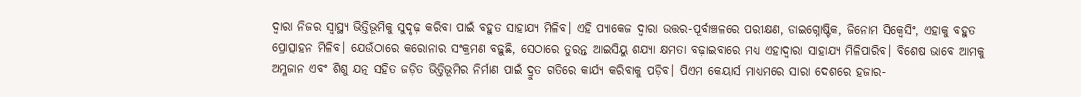ଦ୍ୱାରା ନିଜର ସ୍ୱାସ୍ଥ୍ୟ ଭିତ୍ତିଭୂମିକୁ ସୁଦୃଢ଼ କରିବା ପାଇଁ ବହୁତ ସାହାଯ୍ୟ ମିଳିବ। ଏହି ପ୍ୟାକେଜ ଦ୍ୱାରା ଉତ୍ତର-ପୂର୍ବାଞ୍ଚଳରେ ପରୀକ୍ଷଣ, ଡାଇଗ୍ନୋଷ୍ଟିକ, ଜିନୋମ ସିକ୍ୱେସିଂ, ଏହାକୁ ବହୁତ ପ୍ରୋତ୍ସାହନ ମିଳିବ। ଯେଉଁଠାରେ କରୋନାର ସଂକ୍ରମଣ ବଢ଼ୁଛି, ସେଠାରେ ତୁରନ୍ତ ଆଇସିୟୁ ଶଯ୍ୟା କ୍ଷମତା ବଢ଼ାଇବାରେ ମଧ୍ୟ ଏହାଦ୍ୱାରା ସାହାଯ୍ୟ ମିଳିପାରିବ। ବିଶେଷ ଭାବେ ଆମକୁ ଅମ୍ଳଜାନ ଏବଂ ଶିଶୁ ଯତ୍ନ ସହିତ ଜଡ଼ିତ ଭିତ୍ତିଭୂମିର ନିର୍ମାଣ ପାଇଁ ଦ୍ରୁତ ଗତିରେ କାର୍ଯ୍ୟ କରିବାକୁ ପଡ଼ିବ। ପିଏମ କେୟାର୍ସ ମାଧ୍ୟମରେ ସାରା ଦେଶରେ ହଜାର-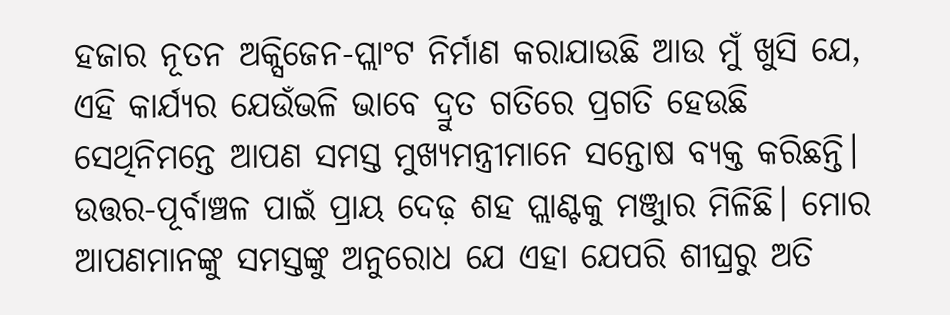ହଜାର ନୂତନ ଅକ୍ସିଜେନ-ପ୍ଲାଂଟ ନିର୍ମାଣ କରାଯାଉଛି ଆଉ ମୁଁ ଖୁସି ଯେ, ଏହି କାର୍ଯ୍ୟର ଯେଉଁଭଳି ଭାବେ ଦ୍ରୁତ ଗତିରେ ପ୍ରଗତି ହେଉଛି ସେଥିନିମନ୍ତେ ଆପଣ ସମସ୍ତ ମୁଖ୍ୟମନ୍ତ୍ରୀମାନେ ସନ୍ତୋଷ ବ୍ୟକ୍ତ କରିଛନ୍ତି। ଉତ୍ତର-ପୂର୍ବାଞ୍ଚଳ ପାଇଁ ପ୍ରାୟ ଦେଢ଼ ଶହ ପ୍ଲାଣ୍ଟକୁ ମଞ୍ଜୁାର ମିଳିଛି। ମୋର ଆପଣମାନଙ୍କୁ ସମସ୍ତଙ୍କୁ ଅନୁରୋଧ ଯେ ଏହା ଯେପରି ଶୀଘ୍ରରୁ ଅତି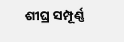ଶୀଘ୍ର ସମ୍ପୂର୍ଣ୍ଣ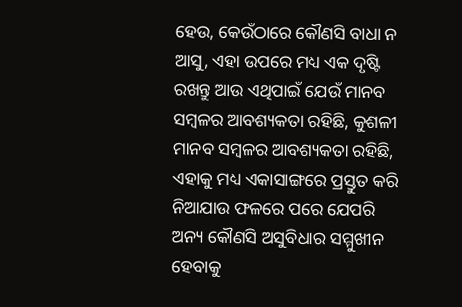ହେଉ, କେଉଁଠାରେ କୌଣସି ବାଧା ନ ଆସୁ, ଏହା ଉପରେ ମଧ୍ୟ ଏକ ଦୃଷ୍ଟି ରଖନ୍ତୁ ଆଉ ଏଥିପାଇଁ ଯେଉଁ ମାନବ ସମ୍ବଳର ଆବଶ୍ୟକତା ରହିଛି, କୁଶଳୀ ମାନବ ସମ୍ବଳର ଆବଶ୍ୟକତା ରହିଛି, ଏହାକୁ ମଧ୍ୟ ଏକାସାଙ୍ଗରେ ପ୍ରସ୍ତୁତ କରି ନିଆଯାଉ ଫଳରେ ପରେ ଯେପରି ଅନ୍ୟ କୌଣସି ଅସୁବିଧାର ସମ୍ମୁଖୀନ ହେବାକୁ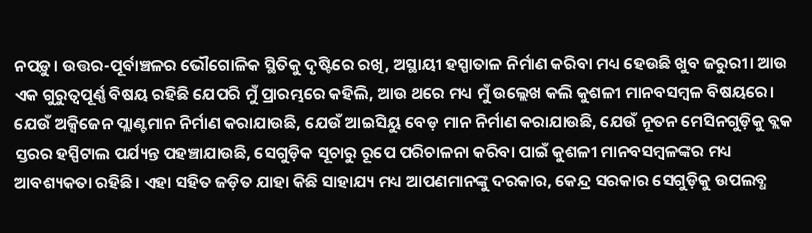ନପଡ଼ୁ। ଉତ୍ତର-ପୂର୍ବାଞ୍ଚଳର ଭୌଗୋଳିକ ସ୍ଥିତିକୁ ଦୃଷ୍ଟିରେ ରଖି, ଅସ୍ଥାୟୀ ହସ୍ପାତାଳ ନିର୍ମାଣ କରିବା ମଧ୍ୟ ହେଉଛି ଖୁବ ଜରୁରୀ। ଆଉ ଏକ ଗୁରୁତ୍ୱପୂର୍ଣ୍ଣ ବିଷୟ ରହିଛି ଯେପରି ମୁଁ ପ୍ରାରମ୍ଭରେ କହିଲି, ଆଉ ଥରେ ମଧ୍ୟ ମୁଁ ଉଲ୍ଲେଖ କଲି କୁଶଳୀ ମାନବସମ୍ବଳ ବିଷୟରେ। ଯେଉଁ ଅକ୍ସିଜେନ ପ୍ଲାଣ୍ଟମାନ ନିର୍ମାଣ କରାଯାଉଛି, ଯେଉଁ ଆଇସିୟୁ ବେଡ଼ ମାନ ନିର୍ମାଣ କରାଯାଉଛି, ଯେଉଁ ନୂତନ ମେସିନଗୁଡ଼ିକୁ ବ୍ଲକ ସ୍ତରର ହସ୍ପିଟାଲ ପର୍ଯ୍ୟନ୍ତ ପହଞ୍ଚାଯାଉଛି, ସେଗୁଡ଼ିକ ସୂଚାରୁ ରୂପେ ପରିଚାଳନା କରିବା ପାଇଁ କୁଶଳୀ ମାନବସମ୍ବଳଙ୍କର ମଧ୍ୟ ଆବଶ୍ୟକତା ରହିଛି। ଏହା ସହିତ ଜଡ଼ିତ ଯାହା କିଛି ସାହାଯ୍ୟ ମଧ୍ୟ ଆପଣମାନଙ୍କୁ ଦରକାର, କେନ୍ଦ୍ର ସରକାର ସେଗୁଡ଼ିକୁ ଉପଲବ୍ଧ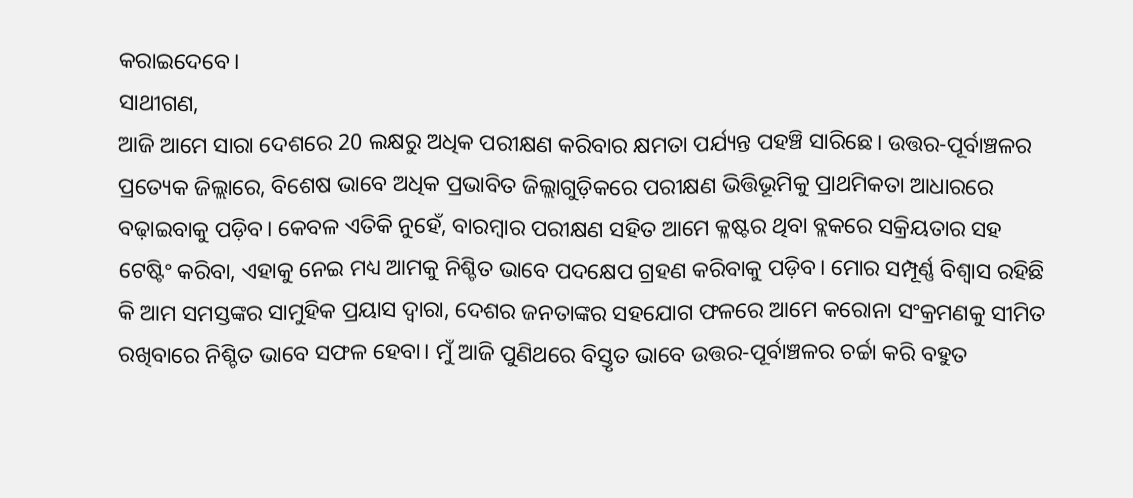କରାଇଦେବେ।
ସାଥୀଗଣ,
ଆଜି ଆମେ ସାରା ଦେଶରେ 20 ଲକ୍ଷରୁ ଅଧିକ ପରୀକ୍ଷଣ କରିବାର କ୍ଷମତା ପର୍ଯ୍ୟନ୍ତ ପହଞ୍ଚି ସାରିଛେ। ଉତ୍ତର-ପୂର୍ବାଞ୍ଚଳର ପ୍ରତ୍ୟେକ ଜିଲ୍ଲାରେ, ବିଶେଷ ଭାବେ ଅଧିକ ପ୍ରଭାବିତ ଜିଲ୍ଲାଗୁଡ଼ିକରେ ପରୀକ୍ଷଣ ଭିତ୍ତିଭୂମିକୁ ପ୍ରାଥମିକତା ଆଧାରରେ ବଢ଼ାଇବାକୁ ପଡ଼ିବ। କେବଳ ଏତିକି ନୁହେଁ, ବାରମ୍ବାର ପରୀକ୍ଷଣ ସହିତ ଆମେ କ୍ଳଷ୍ଟର ଥିବା ବ୍ଲକରେ ସକ୍ରିୟତାର ସହ ଟେଷ୍ଟିଂ କରିବା, ଏହାକୁ ନେଇ ମଧ୍ୟ ଆମକୁ ନିଶ୍ଚିତ ଭାବେ ପଦକ୍ଷେପ ଗ୍ରହଣ କରିବାକୁ ପଡ଼ିବ। ମୋର ସମ୍ପୂର୍ଣ୍ଣ ବିଶ୍ୱାସ ରହିଛି କି ଆମ ସମସ୍ତଙ୍କର ସାମୁହିକ ପ୍ରୟାସ ଦ୍ୱାରା, ଦେଶର ଜନତାଙ୍କର ସହଯୋଗ ଫଳରେ ଆମେ କରୋନା ସଂକ୍ରମଣକୁ ସୀମିତ ରଖିବାରେ ନିଶ୍ଚିତ ଭାବେ ସଫଳ ହେବା। ମୁଁ ଆଜି ପୁଣିଥରେ ବିସ୍ତୃତ ଭାବେ ଉତ୍ତର-ପୂର୍ବାଞ୍ଚଳର ଚର୍ଚ୍ଚା କରି ବହୁତ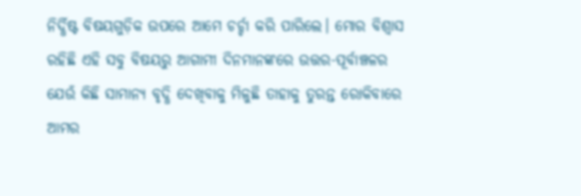ନିର୍ଦ୍ଧିଷ୍ଟ ବିଷୟଗୁଡ଼ିକ ଉପରେ ଆମେ ଚର୍ଚ୍ଚା କରି ପାରିଲେ। ମୋର ବିଶ୍ୱାସ ରହିଛି ଏହି ସବୁ ବିଷୟରୁ ଆଗାମୀ ଦିନମାନଙ୍କରେ ଉତ୍ତର-ପୂର୍ବାଞ୍ଚଳର ଯେଉଁ କିଛି ସାମାନ୍ୟ ବୃଦ୍ଧି ଦେଖିବାକୁ ମିଳୁଛି ତାହାକୁ ତୁରନ୍ତ ରୋକିବାରେ ଆମର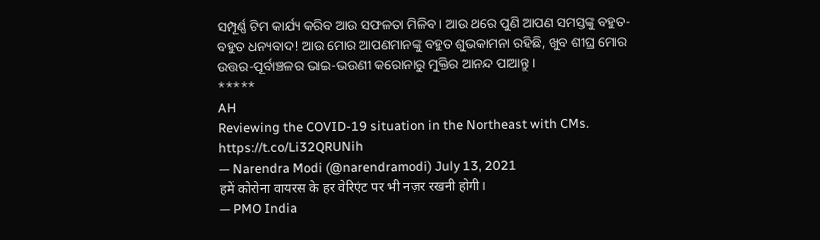ସମ୍ପୂର୍ଣ୍ଣ ଟିମ କାର୍ଯ୍ୟ କରିବ ଆଉ ସଫଳତା ମିଳିବ। ଆଉ ଥରେ ପୁଣି ଆପଣ ସମସ୍ତଙ୍କୁ ବହୁତ-ବହୁତ ଧନ୍ୟବାଦ! ଆଉ ମୋର ଆପଣମାନଙ୍କୁ ବହୁତ ଶୁଭକାମନା ରହିଛି, ଖୁବ ଶୀଘ୍ର ମୋର ଉତ୍ତର-ପୂର୍ବାଞ୍ଚଳର ଭାଇ-ଭଉଣୀ କରୋନାରୁ ମୁକ୍ତିର ଆନନ୍ଦ ପାଆନ୍ତୁ।
*****
AH
Reviewing the COVID-19 situation in the Northeast with CMs. https://t.co/Li32QRUNih
— Narendra Modi (@narendramodi) July 13, 2021
हमें कोरोना वायरस के हर वेरिएंट पर भी नज़र रखनी होगी।
— PMO India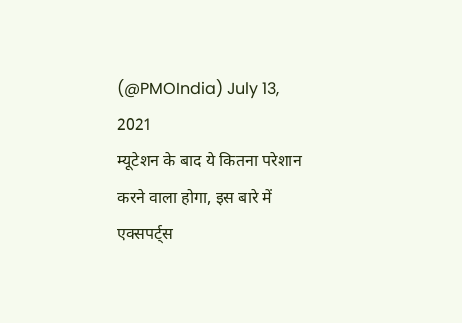(@PMOIndia) July 13, 2021
म्यूटेशन के बाद ये कितना परेशान करने वाला होगा, इस बारे में एक्सपर्ट्स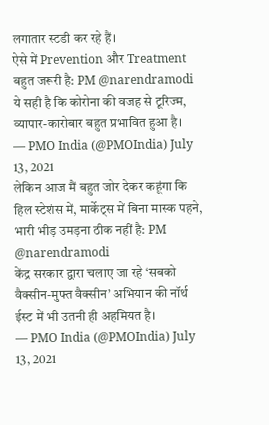लगातार स्टडी कर रहे हैं।
ऐसे में Prevention और Treatment बहुत जरूरी है: PM @narendramodi
ये सही है कि कोरोना की वजह से टूरिज्म, व्यापार-कारोबार बहुत प्रभावित हुआ है।
— PMO India (@PMOIndia) July 13, 2021
लेकिन आज मैं बहुत जोर देकर कहूंगा कि हिल स्टेशंस में, मार्केट्स में बिना मास्क पहने, भारी भीड़ उमड़ना ठीक नहीं है: PM @narendramodi
केंद्र सरकार द्वारा चलाए जा रहे ‘सबको वैक्सीन-मुफ्त वैक्सीन’ अभियान की नॉर्थ ईस्ट में भी उतनी ही अहमियत है।
— PMO India (@PMOIndia) July 13, 2021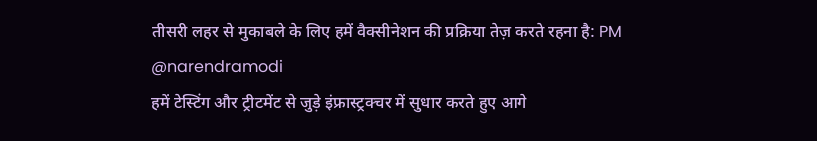तीसरी लहर से मुकाबले के लिए हमें वैक्सीनेशन की प्रक्रिया तेज़ करते रहना है: PM @narendramodi
हमें टेस्टिंग और ट्रीटमेंट से जुड़े इंफ्रास्ट्रक्चर में सुधार करते हुए आगे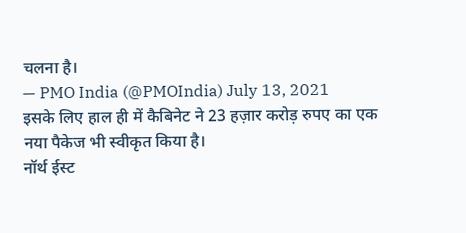चलना है।
— PMO India (@PMOIndia) July 13, 2021
इसके लिए हाल ही में कैबिनेट ने 23 हज़ार करोड़ रुपए का एक नया पैकेज भी स्वीकृत किया है।
नॉर्थ ईस्ट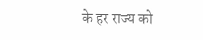के हर राज्य को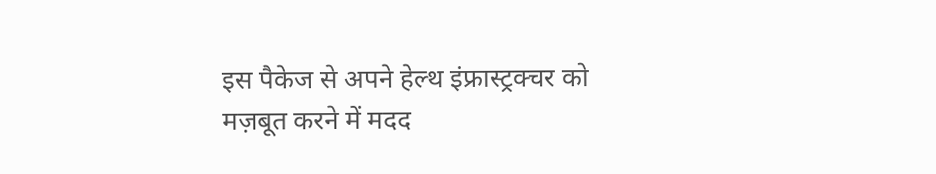इस पैकेज से अपने हेल्थ इंफ्रास्ट्रक्चर को मज़बूत करने में मदद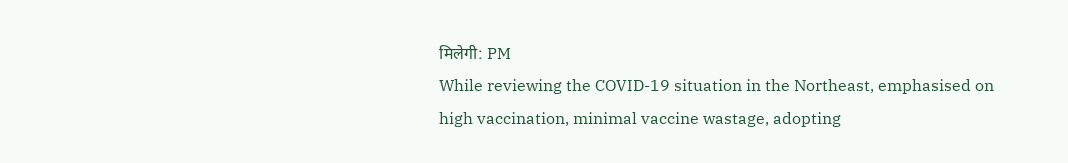मिलेगी: PM
While reviewing the COVID-19 situation in the Northeast, emphasised on high vaccination, minimal vaccine wastage, adopting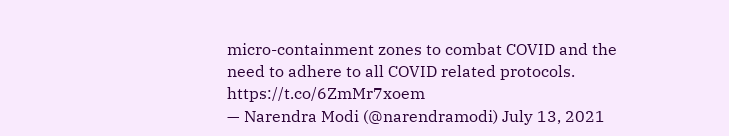micro-containment zones to combat COVID and the need to adhere to all COVID related protocols. https://t.co/6ZmMr7xoem
— Narendra Modi (@narendramodi) July 13, 2021